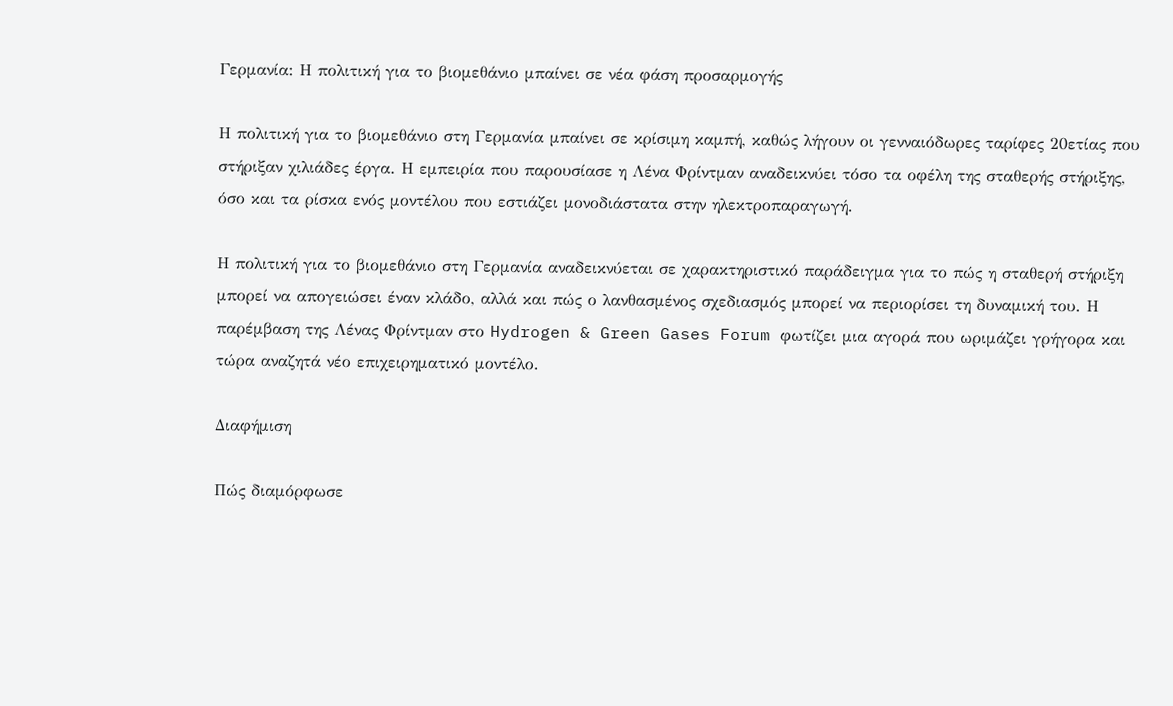Γερμανία: Η πολιτική για το βιομεθάνιο μπαίνει σε νέα φάση προσαρμογής

Η πολιτική για το βιομεθάνιο στη Γερμανία μπαίνει σε κρίσιμη καμπή, καθώς λήγουν οι γενναιόδωρες ταρίφες 20ετίας που στήριξαν χιλιάδες έργα. Η εμπειρία που παρουσίασε η Λένα Φρίντμαν αναδεικνύει τόσο τα οφέλη της σταθερής στήριξης, όσο και τα ρίσκα ενός μοντέλου που εστιάζει μονοδιάστατα στην ηλεκτροπαραγωγή.

Η πολιτική για το βιομεθάνιο στη Γερμανία αναδεικνύεται σε χαρακτηριστικό παράδειγμα για το πώς η σταθερή στήριξη μπορεί να απογειώσει έναν κλάδο, αλλά και πώς ο λανθασμένος σχεδιασμός μπορεί να περιορίσει τη δυναμική του. Η παρέμβαση της Λένας Φρίντμαν στο Hydrogen & Green Gases Forum φωτίζει μια αγορά που ωριμάζει γρήγορα και τώρα αναζητά νέο επιχειρηματικό μοντέλο.

Διαφήμιση

Πώς διαμόρφωσε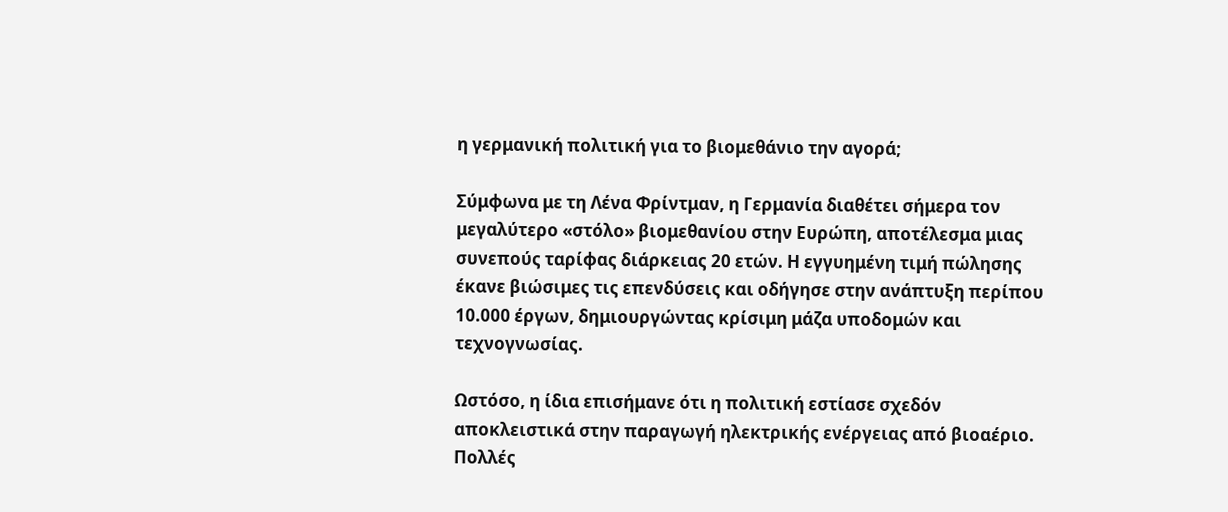η γερμανική πολιτική για το βιομεθάνιο την αγορά;

Σύμφωνα με τη Λένα Φρίντμαν, η Γερμανία διαθέτει σήμερα τον μεγαλύτερο «στόλο» βιομεθανίου στην Ευρώπη, αποτέλεσμα μιας συνεπούς ταρίφας διάρκειας 20 ετών. Η εγγυημένη τιμή πώλησης έκανε βιώσιμες τις επενδύσεις και οδήγησε στην ανάπτυξη περίπου 10.000 έργων, δημιουργώντας κρίσιμη μάζα υποδομών και τεχνογνωσίας.

Ωστόσο, η ίδια επισήμανε ότι η πολιτική εστίασε σχεδόν αποκλειστικά στην παραγωγή ηλεκτρικής ενέργειας από βιοαέριο. Πολλές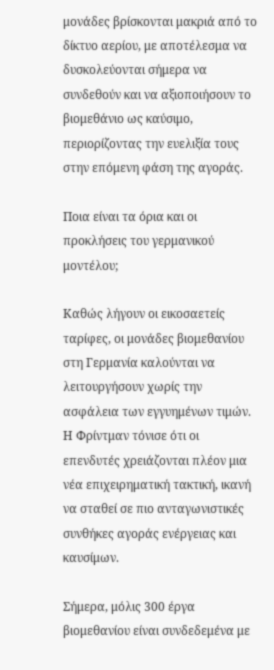μονάδες βρίσκονται μακριά από το δίκτυο αερίου, με αποτέλεσμα να δυσκολεύονται σήμερα να συνδεθούν και να αξιοποιήσουν το βιομεθάνιο ως καύσιμο, περιορίζοντας την ευελιξία τους στην επόμενη φάση της αγοράς.

Ποια είναι τα όρια και οι προκλήσεις του γερμανικού μοντέλου;

Καθώς λήγουν οι εικοσαετείς ταρίφες, οι μονάδες βιομεθανίου στη Γερμανία καλούνται να λειτουργήσουν χωρίς την ασφάλεια των εγγυημένων τιμών. Η Φρίντμαν τόνισε ότι οι επενδυτές χρειάζονται πλέον μια νέα επιχειρηματική τακτική, ικανή να σταθεί σε πιο ανταγωνιστικές συνθήκες αγοράς ενέργειας και καυσίμων.

Σήμερα, μόλις 300 έργα βιομεθανίου είναι συνδεδεμένα με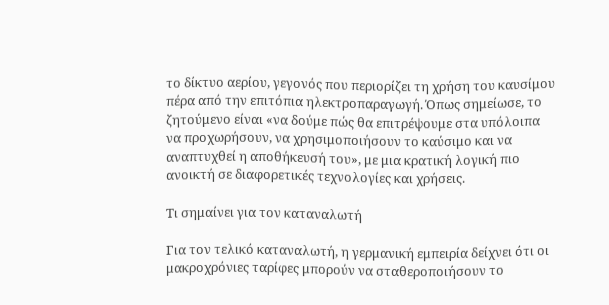το δίκτυο αερίου, γεγονός που περιορίζει τη χρήση του καυσίμου πέρα από την επιτόπια ηλεκτροπαραγωγή. Όπως σημείωσε, το ζητούμενο είναι «να δούμε πώς θα επιτρέψουμε στα υπόλοιπα να προχωρήσουν, να χρησιμοποιήσουν το καύσιμο και να αναπτυχθεί η αποθήκευσή του», με μια κρατική λογική πιο ανοικτή σε διαφορετικές τεχνολογίες και χρήσεις.

Τι σημαίνει για τον καταναλωτή

Για τον τελικό καταναλωτή, η γερμανική εμπειρία δείχνει ότι οι μακροχρόνιες ταρίφες μπορούν να σταθεροποιήσουν το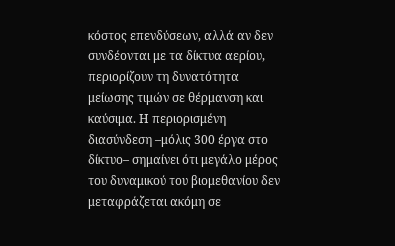κόστος επενδύσεων, αλλά αν δεν συνδέονται με τα δίκτυα αερίου, περιορίζουν τη δυνατότητα μείωσης τιμών σε θέρμανση και καύσιμα. Η περιορισμένη διασύνδεση –μόλις 300 έργα στο δίκτυο– σημαίνει ότι μεγάλο μέρος του δυναμικού του βιομεθανίου δεν μεταφράζεται ακόμη σε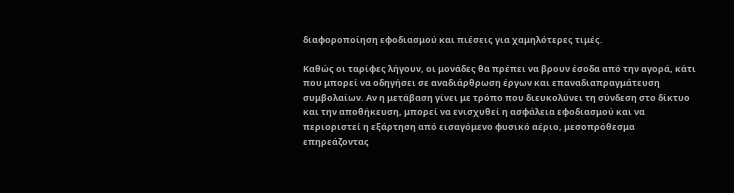διαφοροποίηση εφοδιασμού και πιέσεις για χαμηλότερες τιμές.

Καθώς οι ταρίφες λήγουν, οι μονάδες θα πρέπει να βρουν έσοδα από την αγορά, κάτι που μπορεί να οδηγήσει σε αναδιάρθρωση έργων και επαναδιαπραγμάτευση συμβολαίων. Αν η μετάβαση γίνει με τρόπο που διευκολύνει τη σύνδεση στο δίκτυο και την αποθήκευση, μπορεί να ενισχυθεί η ασφάλεια εφοδιασμού και να περιοριστεί η εξάρτηση από εισαγόμενο φυσικό αέριο, μεσοπρόθεσμα επηρεάζοντας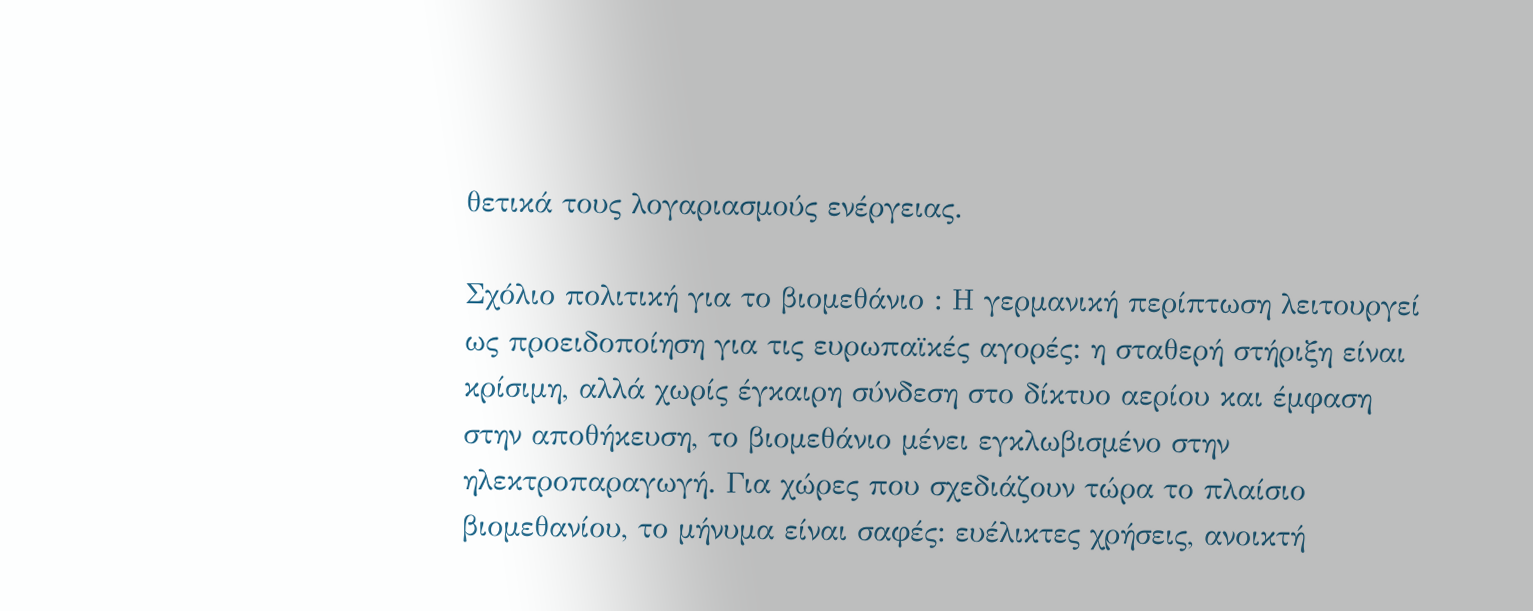θετικά τους λογαριασμούς ενέργειας.

Σχόλιο πολιτική για το βιομεθάνιο : Η γερμανική περίπτωση λειτουργεί ως προειδοποίηση για τις ευρωπαϊκές αγορές: η σταθερή στήριξη είναι κρίσιμη, αλλά χωρίς έγκαιρη σύνδεση στο δίκτυο αερίου και έμφαση στην αποθήκευση, το βιομεθάνιο μένει εγκλωβισμένο στην ηλεκτροπαραγωγή. Για χώρες που σχεδιάζουν τώρα το πλαίσιο βιομεθανίου, το μήνυμα είναι σαφές: ευέλικτες χρήσεις, ανοικτή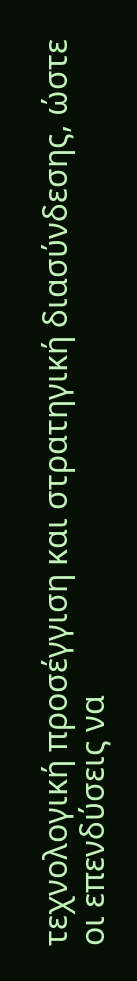τεχνολογική προσέγγιση και στρατηγική διασύνδεσης, ώστε οι επενδύσεις να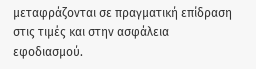μεταφράζονται σε πραγματική επίδραση στις τιμές και στην ασφάλεια εφοδιασμού.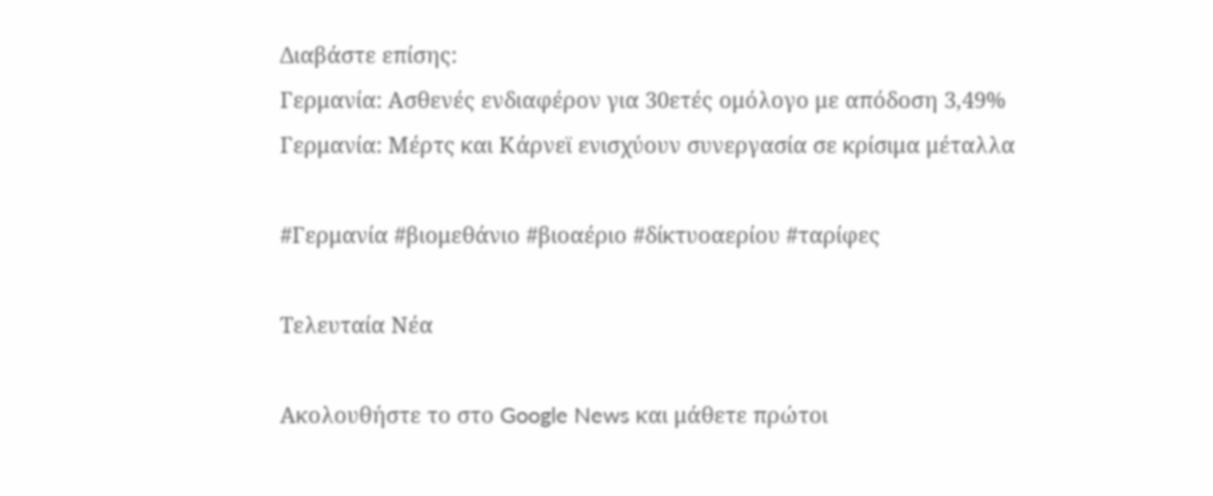Διαβάστε επίσης:
Γερμανία: Ασθενές ενδιαφέρον για 30ετές ομόλογο με απόδοση 3,49%
Γερμανία: Μέρτς και Κάρνεϊ ενισχύουν συνεργασία σε κρίσιμα μέταλλα

#Γερμανία #βιομεθάνιο #βιοαέριο #δίκτυοαερίου #ταρίφες

Τελευταία Νέα

Ακολουθήστε το στο Google News και μάθετε πρώτοι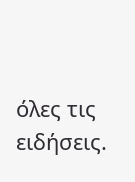όλες τις ειδήσεις.